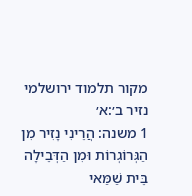מקור תלמוד ירושלמי נזיר ב׳:א׳
1 משנה: הֲרֵינִי נָזִיר מִן הַגְּרוֹגְרוֹת וּמִן הַדְּבֵילָה בֵּית שַׁמַּאי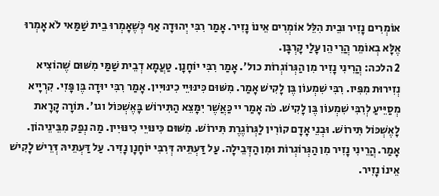אוֹמְרִים נָזִיר וּבֵית הִלֵּל אוֹמְרִים אֵינוֹ נָזִיר. אָמַר רִבִּי יְהוּדָה אַף כְּשֶׁאָמְרוּ בֵית שַׁמַּאי לֹא אָמְרוּ אֶלָּא בְאוֹמֵר הֲרֵי הֵן עָלַי קָרְבָּן.
2 הלכה: הֲרֵינִי נָזִיר מִן הַגְּרוֹגְרוֹת כול׳. אָמַר רִבִּי יוֹחָנָן. טַעֲמָא דְבֵית שַׁמַּי מִשּׁוּם שֶׁהוֹצִיא נְזִירוּת מִפִּיו. רִבִּי שִׁמְעוֹן בֶּן לָקִישׁ אָמַר. מִשּׁוּם כִּינּוּיֵי כִינּוּיִין. אָמַר רִבִּי יוּדָה בֶּן פָּזִי. קִרְיָיא מְסַיֵּיעַ לְרִבִּי שִׁמְעוֹן בֶּן לָקִישׁ. כֹּה אָמַר יי כַּאֲשֶׁר יִמָּצֵא הַתִּירוֹשׁ בָּאֶשְׁכּוֹל וגו׳. תּוֹרָה קָרָאת לָאֶשְׁכּוֹל תִּירוֹשׁ. וּבְנֵי אָדָם קוֹרִין לַגְּרוֹגֶרֶת תִּירוֹשׁ. מִשּׁוּם כִּינּוּיֵי כִינּוּיִין. מַה נְפַק מִבֵּינֵיהוֹן. אָמַר. הֲרֵינִי נָזִיר מִן הַגְּרוֹגְרוֹת וּמִן הַדְּבֵילָה. עַל דַּעְתֵּיהּ דְּרִבִּי יוֹחָנָן נָזִיר. עַל דַּעְתֵּיהּ דְּרֵישׁ לָקִישׁ אֵינוֹ נָזִיר.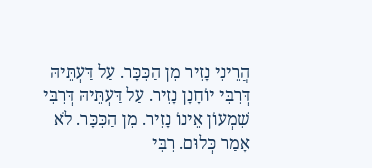הֲרֵינִי נָזִיר מִן הַכִּכָּר. עַל דַּעְתֵּיהּ דְּרִבִּי יוֹחָנָן נָזִיר. עַל דַּעְתֵּיהּ דְּרִבִּי שִׁמְעוֹן אֵינוֹ נָזִיר. מִן הַכִּכָּר. לֹא אָמַר כְּלוּם. רִבִּי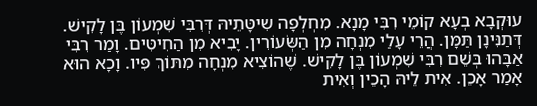עוּקְבָא בְעָא קוֹמֵי רִבִּי מָנָא. מִחְלְפָה שִיטָּתֵיהּ דְּרִבִּי שִׁמְעוֹן בֶּן לָקִישׁ. דְּתַנִּינָן תַּמָּן. הֲרֵי עָלַי מִנְחָה מִן הַשְּׂעוֹרִין. יָבִיא מִן הַחִיטִּים. וָמַר רִבִּי אַבָּהוּ בְּשֵׁם רִבִּי שִׁמְעוֹן בֶּן לָקִישׁ. שֶׁהוֹצִיא מִנְחָה מִתּוֹךְ פִּיו. וָכָא הוּא אָמַר אָכֵן. אִית לֵיהּ הָכֵין וְאִית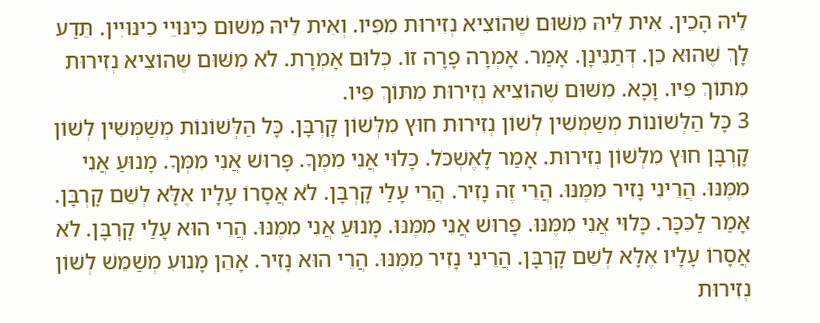לֵיהּ הָכֵין. אִית לֵיהּ מִשּׁוּם שֶׁהוֹצִיא נְזִירוּת מִפִּיו. וְאִית לֵיהּ מִשּׁוּם כִּינּוּיֵי כִינּוּיִין. תֵּדַע לָךְ שֶׁהוּא כֵן. דְּתַנִּינָן. אָמַר. אָמְרָה פָרָה זוֹ. כְּלוּם אָמְרָת. לֹא מִשּׁוּם שֶׁהוֹצִיא נְזִירוּת מִתּוֹךְ פִּיו. וָכָא. מִשּׁוּם שֶׁהוֹצִיא נְזִירוּת מִתּוֹךְ פִּיו.
3 כָּל הַלְּשׁוֹנוֹת מְשַׁמְּשִׁין לְשׁוֹן נְזִירוּת חוּץ מִלְּשׁוֹן קָרְבָּן. כָּל הַלְּשׁוֹנוֹת מְשַׁמְּשִׁין לְשׁוֹן קָרְבָּן חוּץ מִלְּשׁוֹן נְזִירוּת. אָמַר לָאֶשְׁכֹּל. כָּלוּי אֲנִי מִמְּךָ. פָּרוּשׁ אֲנִי מִמְּךָ. מָנוּעַ אֲנִי מִמֶּנּוּ. הֲרֵינִי נָזִיר מִמֶּנּוּ. הֲרֵי זֶה נָזִיר. הֲרֵי עָלַי קָרְבָּן. לֹא אֲסָרוֹ עָלָיו אֶלָּא לְשֵׁם קָרְבָּן. אָמַר לַכִּכָּר. כָּלוּי אֲנִי מִמֶּנּוּ. פָּרוּשׁ אֲנִי מִמֶּנּוּ. מָנוּעַ אֲנִי מִמֶנּוּ. הֲרֵי הוּא עָלַי קָרְבָּן. לֹא אֲסָרוֹ עָלָיו אֶלָּא לְשֵׁם קָרְבָּן. הֲרֵינִי נָזִיר מִמֶּנּוּ. הֲרֵי הוּא נָזִיר. אָהֵן מָנוּעִ מְשַׁמֵּשׁ לְשׁוֹן נְזִירוּת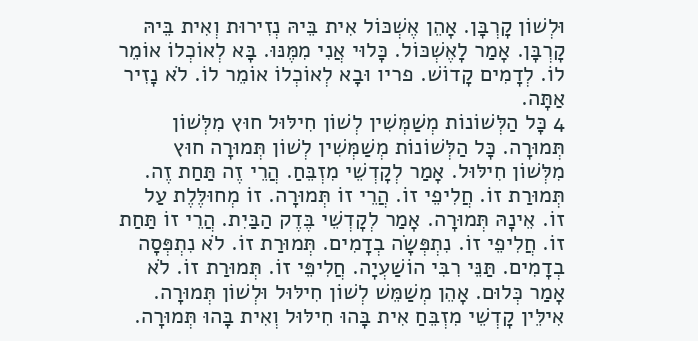וּלְשׁוֹן קָרְבָּן. אָהֵן אֶשְׁכּוֹל אִית בֵּיהּ נְזִירוּת וְאִית בֵּיהּ קָרְבָּן. אָמַר לָאֶשְׁכּוֹל. כָּלוּי אֲנִי מִמֶּנּוּ. בָּא לְאוֹכְלוֹ אוֹמֵר לוֹ. לְדָמִים קָדוֹשׁ. פריו וּבָא לְאוֹכְלוֹ אוֹמֵר לוֹ. לֹא נָזִיר אַתָּה.
4 כָּל הַלְּשׁוֹנוֹת מְשַׁמְּשִׁין לְשׁוֹן חִילּוּל חוּץ מִלְּשׁוֹן תְּמוּרָה. כָּל הַלְּשׁוֹנוֹת מְשַׁמְּשִׁין לְשׁוֹן תְּמוּרָה חוּץ מִלְּשׁוֹן חִילּוּל. אָמַר לְקָדְשֵׁי מִזְבֵּחַ. הֲרֵי זֶה תַּחַת זֶה. תְּמוּרַת זוֹ. חֲלִיפֵי זוֹ. הֲרֵי זוֹ תְּמוּרָה. זוֹ מְחוּלֶּלֶת עַל זוֹ. אֵינָהּ תְּמוּרָה. אָמַר לְקָדְשֵׁי בֶּדֶק הַבַּיִת. הֲרֵי זוֹ תַּחַת זוֹ. חֲלִיפֵי זוֹ. נִתְפְּשָׂה בְדָמִים. תְּמוּרַת זוֹ. לֹא נִתְפְּסָה בְדָמִים. תַּנֵּי רִבִּי הוֹשַׁעְיָה. חֲלִיפֵּי זוֹ. תְּמוּרַת זוֹ. לֹא אָמַר כְּלוּם. אָהֵן מְשַׁמֵּשׁ לְשׁוֹן חִילּוּל וּלְשׁוֹן תְּמוּרָה. אִילֵּין קָדְשֵׁי מִזְבֵּחַ אִית בָּהוּ חִילּוּל וְאִית בָּהוּ תְּמוּרָה.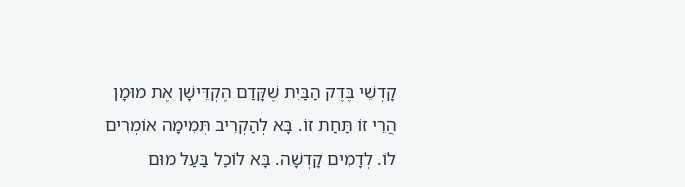קָדְשֵׁי בֶּדֶק הַבַּיִת שֶׁקָּדַם הֶקְדֵּישָׁן אֶת מוּמָן הֲרֵי זוֹ תַּחַת זוֹ. בָּא לְהַקְרִיב תְּמִימָה אוֹמְרִים לוֹ. לְדָמִים קָדְשָׁה. בָּא לוֹכַל בַּעַל מוּם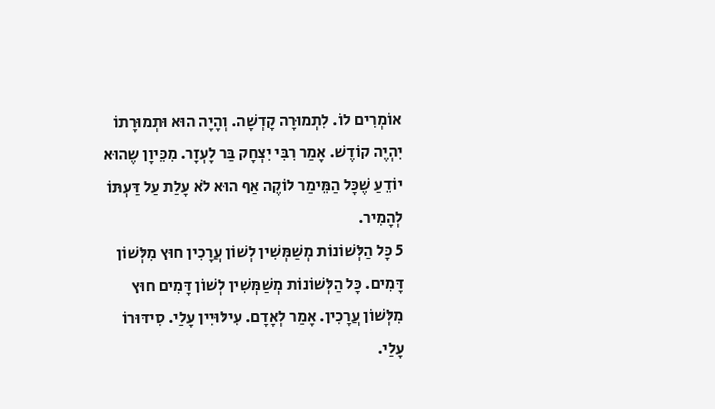אוֹמְרִים לוֹ. לִתְמוּרָה קָדְשָׁה. וְהָיָה הוּא וּתְמוּרָתוֹ יִהְיֶה קוֹדֶשׁ. אָמַר רִבִּי יִצְחָק בַּר לָעְזָר. מִכֵּיוָן שֶהוּא יוֹדֵעַ שֶׁכָּל הַמֵּימַר לוֹקֶה אַף הוּא לֹא עָלַת עַל דַּעְתּוֹ לְהָמִיר.
5 כָּל הַלְּשׁוֹנוֹת מְשַׁמְּשִׁין לְשׁוֹן עֲרָכִין חוּץ מִלְּשׁוֹן דָּמִים. כָּל הַלְּשׁוֹנוֹת מְשַׁמְּשִׁין לְשׁוֹן דָּמִים חוּץ מִלְּשׁוֹן עֲרָכִין. אָמַר לְאָדָם. עִילּוּיִין עָלַי. סִידּוּרוֹ עָלַי.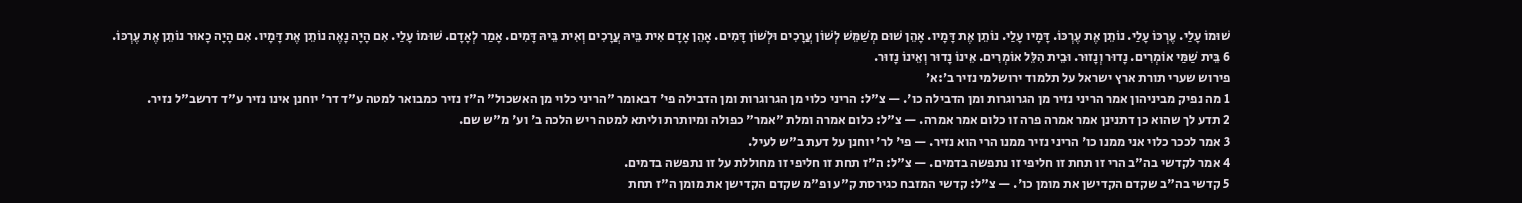שׁוּמוֹ עָלַי. עֶרְכּוֹ עָלַי. נוֹתֵן אֶת עֶרְכּוֹ. דָּמָיו עָלַי. נוֹתֵן אֶת דָּמָיו. אָהֵן שׁוּם מְשַׁמֵּשׁ לְשׁוֹן עֲרָכִים וּלְשׁוֹן דָּמִים. אָהֵן אָדָם אִית בֵּיהּ עֲרָכִים וְאִית בֵּיהּ דָּמִים. אָמַר לְאָדָם. שׁוּמוֹ עָלַי. אִם הָיָה נָאֶה נוֹתֵן אֶת דָּמָיו. אִם הָיָה כָאוּר נוֹתֵן אֶת עֶרְכּוֹ.
6 בֵּית שַׁמַּי אוֹמְרִים. נָדוּר וְנָזוּר. וּבֵית הִלֵּל אוֹמְרִים. אֵינוֹ נָדוּר וְאֵינוֹ נָזוּר.
פירוש שערי תורת ארץ ישראל על תלמוד ירושלמי נזיר ב׳:א׳
1 מה נפיק מביניהון אמר הריני נזיר מן הגרוגרות ומן הדבילה כו'. — צ"ל: הריני כלוי מן הגרוגרות ומן הדבילה פי' דבאומר "הריני כלוי מן האשכול" ה"ז נזיר כמבואר למטה ע"ד דר' יוחנן אינו נזיר ע"ד דרשב"ל נזיר.
2 תדע לך שהוא כן דתנינן אמר אמרה פרה זו כלום אמר אמרה. — צ"ל: כלום אמרה ומלת "אמר" כפולה ומיותרת וליתא למטה ריש הלכה ב' וע' מ"ש שם.
3 אמר לככר כלוי אני ממנו כו' הריני נזיר ממנו הרי הוא נזיר. — פי' לר' יוחנן על דעת ב"ש לעיל.
4 אמר לקדשי בה"ב הרי זו תחת זו חליפי זו נתפשה בדמים. — צ"ל: ה"ז תחת זו חליפי זו מחוללת על זו נתפשה בדמים.
5 קדשי בה"ב שקדם הקדישן את מומן כו'. — צ"ל: קדשי המזבח כגירסת ק"ע ופ"מ שקדם הקדישן את מומן ה"ז תחת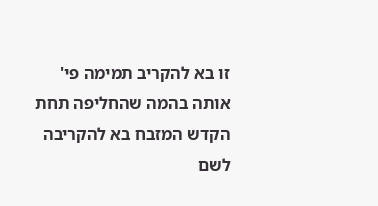זו בא להקריב תמימה פי' אותה בהמה שהחליפה תחת הקדש המזבח בא להקריבה לשם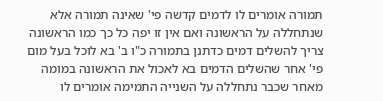תמורה אומרים לו לדמים קדשה פי' שאינה תמורה אלא שנתחללה על הראשונה ואם אין זו יפה כל כך כמו הראשונה צריך להשלים דמים כדתנן בתמורה כ"ו ב' בא לוכל בעל מום פי' אחר שהשלים הדמים בא לאכול את הראשונה במומה מאחר שכבר נתחללה על השנייה התמימה אומרים לו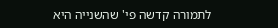לתמורה קדשה פי' שהשנייה היא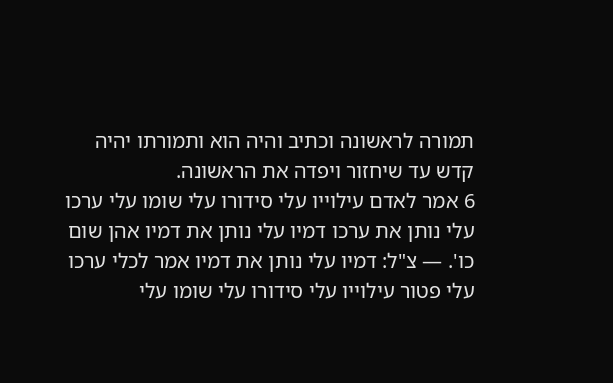תמורה לראשונה וכתיב והיה הוא ותמורתו יהיה קדש עד שיחזור ויפדה את הראשונה.
6 אמר לאדם עילוייו עלי סידורו עלי שומו עלי ערכו עלי נותן את ערכו דמיו עלי נותן את דמיו אהן שום כו'. — צ"ל: דמיו עלי נותן את דמיו אמר לכלי ערכו עלי פטור עילוייו עלי סידורו עלי שומו עלי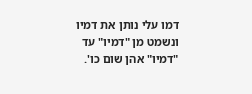דמו עלי נותן את דמיו ונשמט מן "דמיו" עד "דמיו" אהן שום כו'.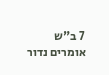7 ב"ש אומרים נדור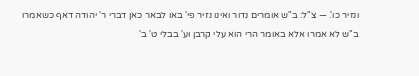ונזיר כו'. — צ"ל: ב"ש אומרים נדור ואינו נזיר פי' באו לבאר כאן דברי ר' יהודה דאף כשאמרו ב"ש לא אמרו אלא באומר הרי הוא עלי קרבן וע' בבלי ט' ב'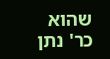שהוא כר' נתן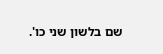שם בלשון שני כו'.